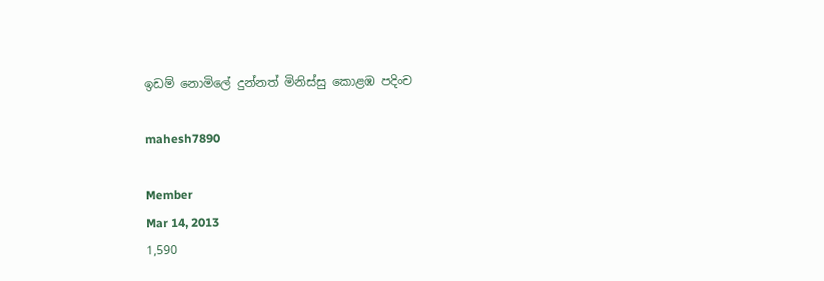ඉඩම් නොමිලේ දුන්නත් මිනිස්‌සු කොළඹ පදිංච

mahesh7890

Member
Mar 14, 2013
1,590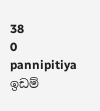38
0
pannipitiya
ඉඩම්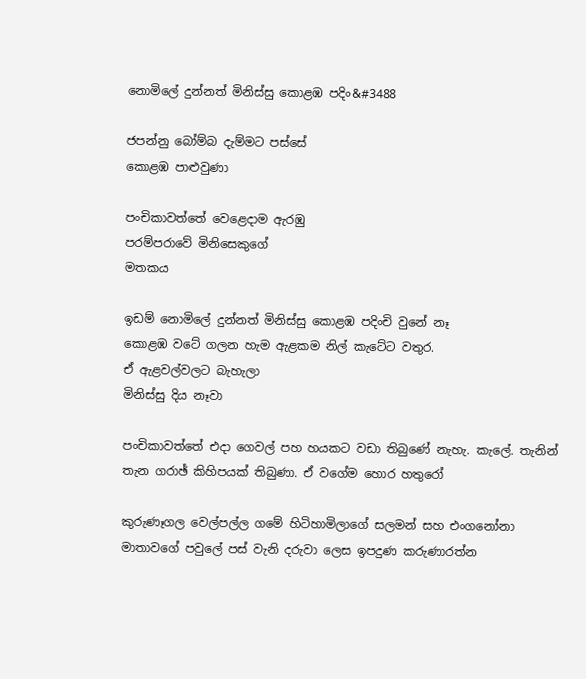නොමිලේ දුන්නත් මිනිස්‌සු කොළඹ පදිං&#3488

ජපන්නු බෝම්බ දැම්මට පස්‌සේ
කොළඹ පාළුවුණා

පංචිකාවත්තේ වෙළෙදාම ඇරඹු
පරම්පරාවේ මිනිසෙකුගේ
මතකය

ඉඩම් නොමිලේ දුන්නත් මිනිස්‌සු කොළඹ පදිංචි වුනේ නෑ
කොළඹ වටේ ගලන හැම ඇළකම නිල් කැටේට වතුර.
ඒ ඇළවල්වලට බැහැලා
මිනිස්‌සු දිය නෑවා

පංචිකාවත්තේ එදා ගෙවල් පහ හයකට වඩා තිබුණේ නැහැ. කැලේ. තැනින් තැන ගරාඡ් කිහිපයක්‌ තිබුණා. ඒ වගේම හොර හතුරෝ

කුරුණෑගල වෙල්පල්ල ගමේ හිටිහාමිලාගේ සලමන් සහ එංගනෝනා මාතාවගේ පවුලේ පස්‌ වැනි දරුවා ලෙස ඉපදුණ කරුණාරත්න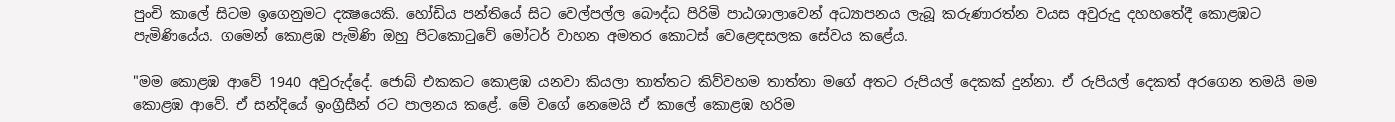පුංචි කාලේ සිටම ඉගෙනුමට දක්‍ෂයෙකි. හෝඩිය පන්තියේ සිට වෙල්පල්ල බෞද්ධ පිරිමි පාඨශාලාවෙන් අධ්‍යාපනය ලැබූ කරුණාරත්න වයස අවුරුදු දහහතේදී කොළඹට පැමිණියේය. ගමෙන් කොළඹ පැමිණි ඔහු පිටකොටුවේ මෝටර් වාහන අමතර කොටස්‌ වෙළෙඳසලක සේවය කළේය.

"මම කොළඹ ආවේ 1940 අවුරුද්දේ. ජොබ් එකකට කොළඹ යනවා කියලා තාත්තට කිව්වහම තාත්තා මගේ අතට රුපියල් දෙකක්‌ දුන්නා. ඒ රුපියල් දෙකත් අරගෙන තමයි මම කොළඹ ආවේ. ඒ සන්දියේ ඉංග්‍රීසීන් රට පාලනය කළේ. මේ වගේ නෙමෙයි ඒ කාලේ කොළඹ හරිම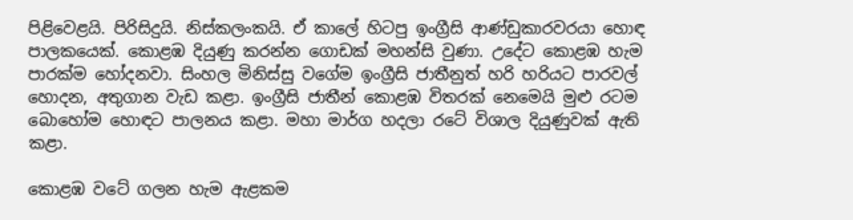පිළිවෙළයි. පිරිසිදුයි. නිස්‌කලංකයි. ඒ කාලේ හිටපු ඉංග්‍රීසි ආණ්‌ඩුකාරවරයා හොඳ පාලකයෙක්‌. කොළඹ දියුණු කරන්න ගොඩක්‌ මහන්සි වුණා. උදේට කොළඹ හැම පාරක්‌ම හෝදනවා. සිංහල මිනිස්‌සු වගේම ඉංග්‍රීසි ජාතීනුත් හරි හරියට පාරවල් හොදන, අතුගාන වැඩ කළා. ඉංග්‍රීසි ජාතීන් කොළඹ විතරක්‌ නෙමෙයි මුළු රටම බොහෝම හොඳට පාලනය කළා. මහා මාර්ග හදලා රටේ විශාල දියුණුවක්‌ ඇති කළා.

කොළඹ වටේ ගලන හැම ඇළකම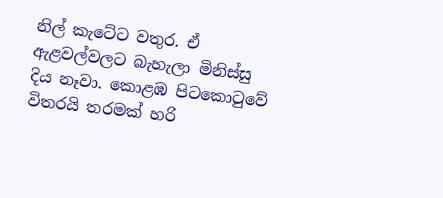නිල් කැටේට වතුර. ඒ ඇළවල්වලට බැහැලා මිනිස්‌සු දිය නෑවා. කොළඹ පිටකොටුවේ විතරයි තරමක්‌ හරි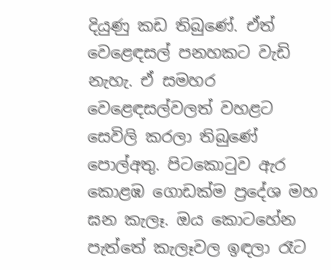දියුණු කඩ තිබුණේ. ඒත් වෙළෙඳසල් පනහකට වැඩි නැහැ. ඒ සමහර වෙළෙඳසල්වලත් වහළට සෙවිලි කරලා තිබුණේ පොල්අතු. පිටකොටුව ඇර කොළඹ ගොඩක්‌ම ප්‍රදේශ මහ ඝන කැලෑ. ඔය කොටහේන පැත්තේ කැලෑවල ඉඳලා රෑට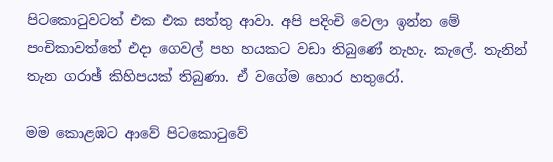පිටකොටුවටත් එක එක සත්තු ආවා. අපි පදිංචි වෙලා ඉන්න මේ පංචිකාවත්තේ එදා ගෙවල් පහ හයකට වඩා තිබුණේ නැහැ. කැලේ. තැනින් තැන ගරාඡ් කිහිපයක්‌ තිබුණා. ඒ වගේම හොර හතුරෝ.

මම කොළඹට ආවේ පිටකොටුවේ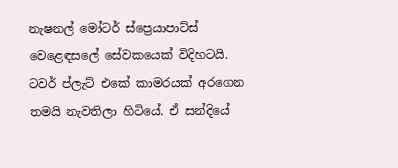නැෂනල් මෝටර් ස්‌ප්‍රෙයාපාට්‌ස්‌ වෙළෙඳසලේ සේවකයෙක්‌ විදිහටයි. ටවර් ප්ලැට්‌ එකේ කාමරයක්‌ අරගෙන තමයි නැවතිලා හිටියේ. ඒ සන්දියේ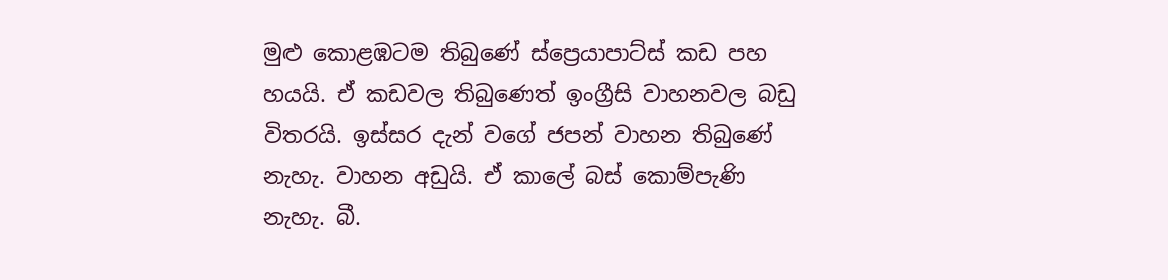මුළු කොළඹටම තිබුණේ ස්‌ප්‍රෙයාපාට්‌ස්‌ කඩ පහ හයයි. ඒ කඩවල තිබුණෙත් ඉංග්‍රීසි වාහනවල බඩු විතරයි. ඉස්‌සර දැන් වගේ ජපන් වාහන තිබුණේ නැහැ. වාහන අඩුයි. ඒ කාලේ බස්‌ කොම්පැණි නැහැ. බී.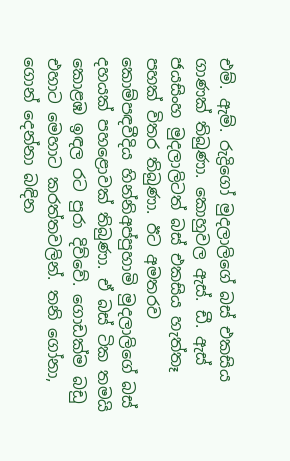එම්. ඇම්. රුද්‍රිගෝ මුදලාලිගේ බස්‌ එකසිය ගාණක්‌ තිබුණා. කොහුවල ඇස්‌. ඩී. ඇස්‌ ජයසිංහ මුදලාලිටත් බස්‌ එකසිය හැත්තෑ පහක්‌ විතර තිබුණා. ඊට අමතරව කොම්පඳවීදිය හින්නිඅප්පුහාමි මුදලාලිගේ බස්‌ දහයක්‌ පහළොවක්‌ තිබුණා. ඒ බස්‌ ටික තමයි කොළඹ ඉඳල රට පුරා දිව්වේ. ගොඩක්‌ම බඩු එහාට මෙහාට කරත්තවලින්. තනි ගෝනා, ගොන් දෙන්නා බඳින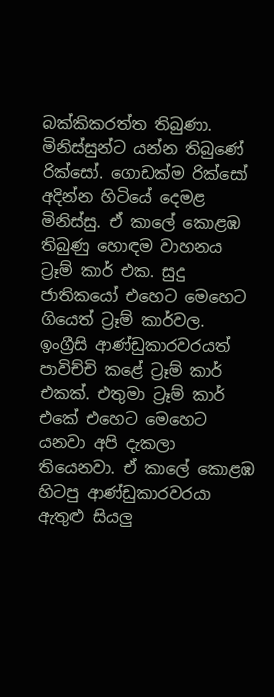බක්‌කිකරත්ත තිබුණා. මිනිස්‌සුන්ට යන්න තිබුණේ රික්‌සෝ. ගොඩක්‌ම රික්‌සෝ අදින්න හිටියේ දෙමළ මිනිස්‌සු. ඒ කාලේ කොළඹ තිබුණු හොඳම වාහනය ට්‍රෑම් කාර් එක. සුදු ජාතිකයෝ එහෙට මෙහෙට ගියෙත් ට්‍රෑම් කාර්වල. ඉංග්‍රීසි ආණ්‌ඩුකාරවරයත් පාවිච්චි කළේ ට්‍රෑම් කාර් එකක්‌. එතුමා ට්‍රෑම් කාර් එකේ එහෙට මෙහෙට යනවා අපි දැකලා තියෙනවා. ඒ කාලේ කොළඹ හිටපු ආණ්‌ඩුකාරවරයා ඇතුළු සියලු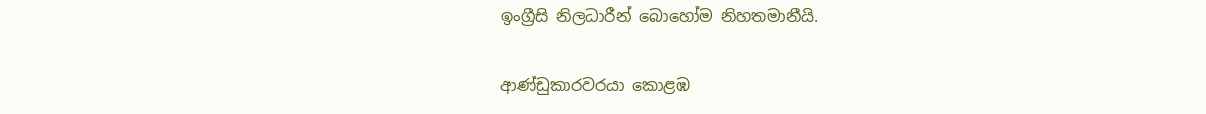ඉංග්‍රීසි නිලධාරීන් බොහෝම නිහතමානීයි.

ආණ්‌ඩුකාරවරයා කොළඹ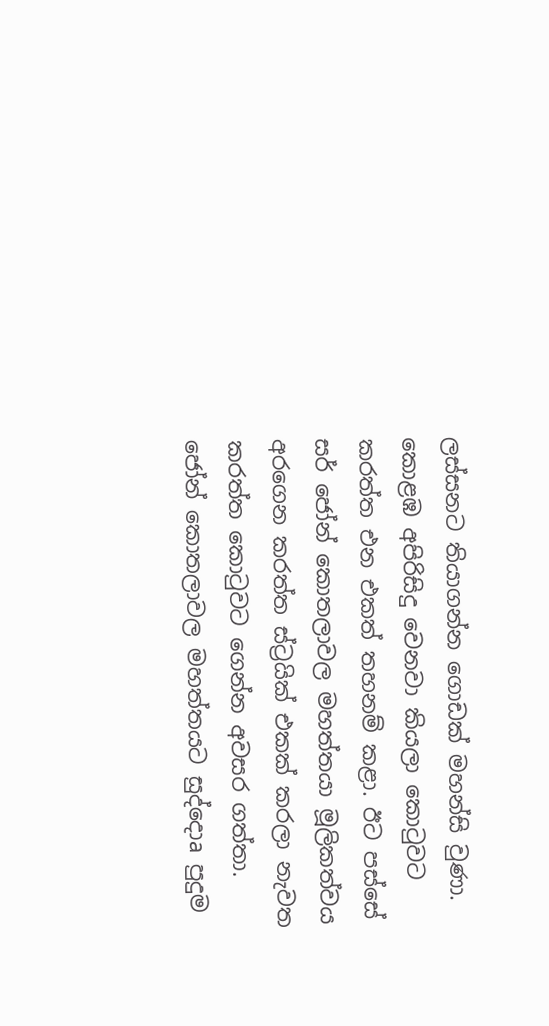ලස්‌සනට තියාගන්න ගොඩක්‌ මහන්සි වුණා. කොළඹ අපිරිසිදු වෙනවා කියලා කොටුවට කරත්ත එන එකත් තහනම් කළා. ඊට පස්‌සේ සර් ජෝන් කොතලාවල මහත්තයා මූලිකත්වය අරගෙන කරත්ත ස්‌ට්‍රයික්‌ එකක්‌ කරලා නැවත කරත්ත කොටුවට ගෙන්න අවසර ගත්තා. ජෝන් කොතලාවල මහත්තයට සුද්දොa පුදුම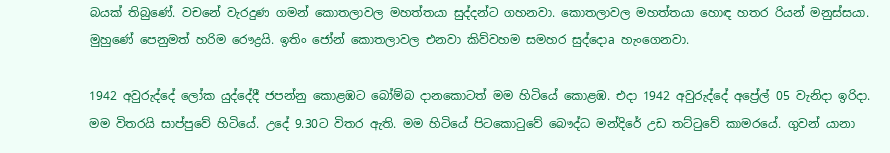බයක්‌ තිබුණේ. වචනේ වැරදුණ ගමන් කොතලාවල මහත්තයා සුද්දන්ට ගහනවා. කොතලාවල මහත්තයා හොඳ හතර රියන් මනුස්‌සයා. මුහුණේ පෙනුමත් හරිම රෞද්‍රයි. ඉතිං ජෝන් කොතලාවල එනවා කිව්වහම සමහර සුද්දොa හැංගෙනවා.

1942 අවුරුද්දේ ලෝක යුද්දේදී ජපන්නු කොළඹට බෝම්බ දානකොටත් මම හිටියේ කොළඹ. එදා 1942 අවුරුද්දේ අප්‍රේල් 05 වැනිදා ඉරිදා. මම විතරයි සාප්පුවේ හිටියේ. උදේ 9.30ට විතර ඇති. මම හිටියේ පිටකොටුවේ බෞද්ධ මන්දිරේ උඩ තට්‌ටුවේ කාමරයේ. ගුවන් යානා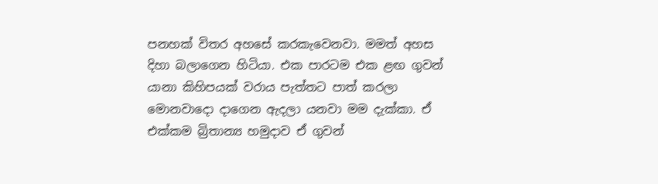පනහක්‌ විතර අහසේ කරකැවෙනවා. මමත් අහස දිහා බලාගෙන හිටියා. එක පාරටම එක ළඟ ගුවන් යානා කිහිපයක්‌ වරාය පැත්තට පාත් කරලා මොනවාදො දාගෙන ඇදලා යනවා මම දැක්‌කා. ඒ එක්‌කම බ්‍රිතාන්‍ය හමුදාව ඒ ගුවන්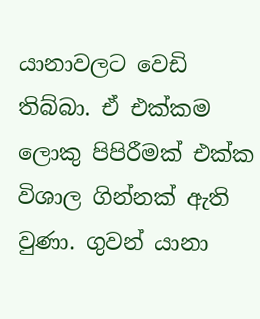යානාවලට වෙඩි තිබ්බා. ඒ එක්‌කම ලොකු පිපිරීමක්‌ එක්‌ක විශාල ගින්නක්‌ ඇති වුණා. ගුවන් යානා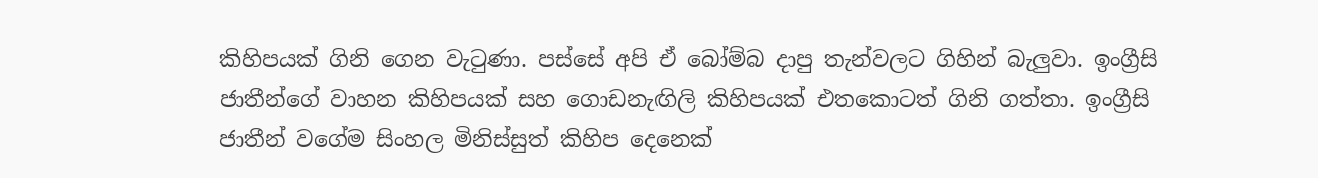කිහිපයක්‌ ගිනි ගෙන වැටුණා. පස්‌සේ අපි ඒ බෝම්බ දාපු තැන්වලට ගිහින් බැලුවා. ඉංග්‍රීසි ජාතීන්ගේ වාහන කිහිපයක්‌ සහ ගොඩනැඟිලි කිහිපයක්‌ එතකොටත් ගිනි ගත්තා. ඉංග්‍රීසි ජාතීන් වගේම සිංහල මිනිස්‌සුත් කිහිප දෙනෙක්‌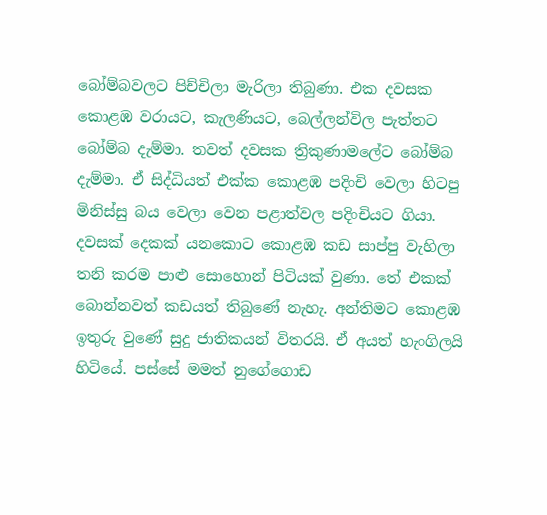බෝම්බවලට පිච්චිලා මැරිලා තිබුණා. එක දවසක කොළඹ වරායට, කැලණියට, බෙල්ලන්විල පැත්තට බෝම්බ දැම්මා. තවත් දවසක ත්‍රිකුණාමලේට බෝම්බ දැම්මා. ඒ සිද්ධියත් එක්‌ක කොළඹ පදිංචි වෙලා හිටපු මිනිස්‌සු බය වෙලා වෙන පළාත්වල පදිංචියට ගියා. දවසක්‌ දෙකක්‌ යනකොට කොළඹ කඩ සාප්පු වැහිලා තනි කරම පාළු සොහොන් පිටියක්‌ වුණා. තේ එකක්‌ බොන්නවත් කඩයත් තිබුණේ නැහැ. අන්තිමට කොළඹ ඉතුරු වුණේ සුදු ජාතිකයන් විතරයි. ඒ අයත් හැංගිලයි හිටියේ. පස්‌සේ මමත් නුගේගොඩ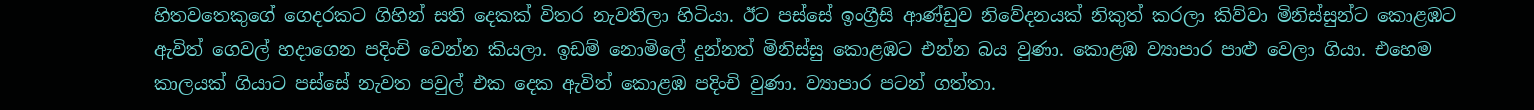හිතවතෙකුගේ ගෙදරකට ගිහින් සති දෙකක්‌ විතර නැවතිලා හිටියා. ඊට පස්‌සේ ඉංග්‍රීසි ආණ්‌ඩුව නිවේදනයක්‌ නිකුත් කරලා කිව්වා මිනිස්‌සුන්ට කොළඹට ඇවිත් ගෙවල් හදාගෙන පදිංචි වෙන්න කියලා. ඉඩම් නොමිලේ දුන්නත් මිනිස්‌සු කොළඹට එන්න බය වුණා. කොළඹ ව්‍යාපාර පාළු වෙලා ගියා. එහෙම කාලයක්‌ ගියාට පස්‌සේ නැවත පවුල් එක දෙක ඇවිත් කොළඹ පදිංචි වුණා. ව්‍යාපාර පටන් ගත්තා.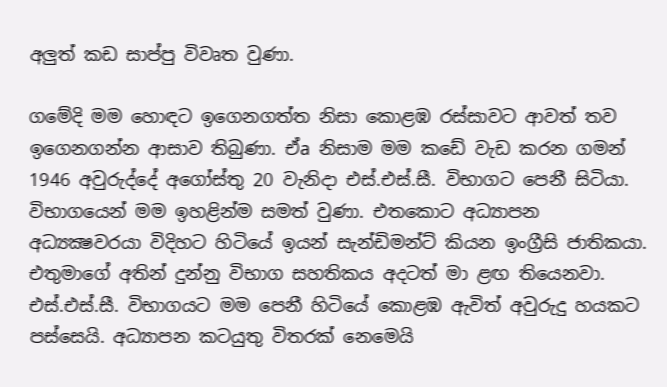අලුත් කඩ සාප්පු විවෘත වුණා.

ගමේදි මම හොඳට ඉගෙනගත්ත නිසා කොළඹ රස්‌සාවට ආවත් තව ඉගෙනගන්න ආසාව තිබුණා. ඒa නිසාම මම කඩේ වැඩ කරන ගමන් 1946 අවුරුද්දේ අගෝස්‌තු 20 වැනිදා එස්‌.එස්‌.සී. විභාගට පෙනී සිටියා. විභාගයෙන් මම ඉහළින්ම සමත් වුණා. එතකොට අධ්‍යාපන අධ්‍යක්‍ෂවරයා විදිහට හිටියේ ඉයන් සැන්ඩිමන්ට්‌ කියන ඉංග්‍රීසි ජාතිකයා. එතුමාගේ අතින් දුන්නු විභාග සහතිකය අදටත් මා ළඟ තියෙනවා. එස්‌.එස්‌.සී. විභාගයට මම පෙනී හිටියේ කොළඹ ඇවිත් අවුරුදු හයකට පස්‌සෙයි. අධ්‍යාපන කටයුතු විතරක්‌ නෙමෙයි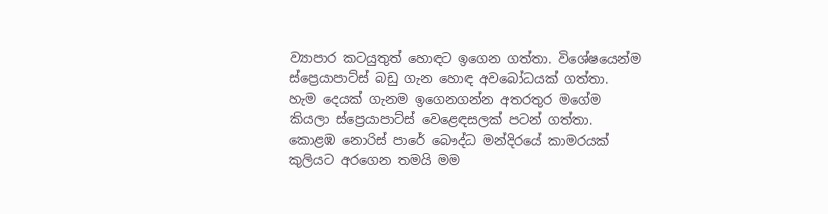ව්‍යාපාර කටයුතුත් හොඳට ඉගෙන ගත්තා. විශේෂයෙන්ම ස්‌ප්‍රෙයාපාට්‌ස්‌ බඩු ගැන හොඳ අවබෝධයක්‌ ගත්තා. හැම දෙයක්‌ ගැනම ඉගෙනගන්න අතරතුර මගේම කියලා ස්‌ප්‍රෙයාපාට්‌ස්‌ වෙළෙඳසලක්‌ පටන් ගත්තා. කොළඹ නොරිස්‌ පාරේ බෞද්ධ මන්දිරයේ කාමරයක්‌ කුලියට අරගෙන තමයි මම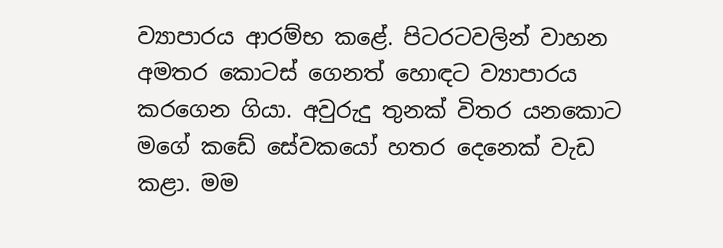ව්‍යාපාරය ආරම්භ කළේ. පිටරටවලින් වාහන අමතර කොටස්‌ ගෙනත් හොඳට ව්‍යාපාරය කරගෙන ගියා. අවුරුදු තුනක්‌ විතර යනකොට මගේ කඩේ සේවකයෝ හතර දෙනෙක්‌ වැඩ කළා. මම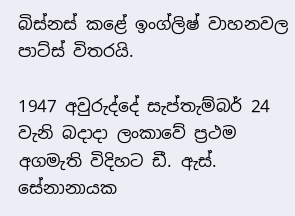බිස්‌නස්‌ කළේ ඉංග්ලිෂ් වාහනවල පාට්‌ස්‌ විතරයි.

1947 අවුරුද්දේ සැප්තැම්බර් 24 වැනි බදාදා ලංකාවේ ප්‍රථම අගමැති විදිහට ඩී. ඇස්‌. සේනානායක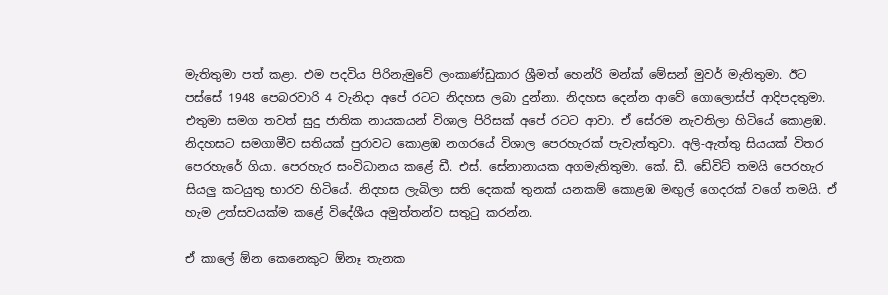මැතිතුමා පත් කළා. එම පදවිය පිරිනැමුවේ ලංකාණ්‌ඩුකාර ශ්‍රීමත් හෙන්රි මන්ක්‌ මේසන් මුවර් මැතිතුමා. ඊට පස්‌සේ 1948 පෙබරවාරි 4 වැනිදා අපේ රටට නිදහස ලබා දුන්නා. නිදහස දෙන්න ආවේ ගොලොස්‌ප් ආදිපදතුමා. එතුමා සමග තවත් සුදු ජාතික නායකයන් විශාල පිරිසක්‌ අපේ රටට ආවා. ඒ සේරම නැවතිලා හිටියේ කොළඹ. නිදහසට සමගාමීව සතියක්‌ පුරාවට කොළඹ නගරයේ විශාල පෙරහැරක්‌ පැවැත්තුවා. අලි-ඇත්තු සියයක්‌ විතර පෙරහැරේ ගියා. පෙරහැර සංවිධානය කළේ ඩී. එස්‌. සේනානායක අගමැතිතුමා. කේ. ඩී. ඩේවිට්‌ තමයි පෙරහැර සියලු කටයුතු භාරව හිටියේ. නිදහස ලැබිලා සති දෙකක්‌ තුනක්‌ යනකම් කොළඹ මඟුල් ගෙදරක්‌ වගේ තමයි. ඒ හැම උත්සවයක්‌ම කළේ විදේශීය අමුත්තන්ව සතුටු කරන්න.

ඒ කාලේ ඕන කෙනෙකුට ඕනෑ තැනක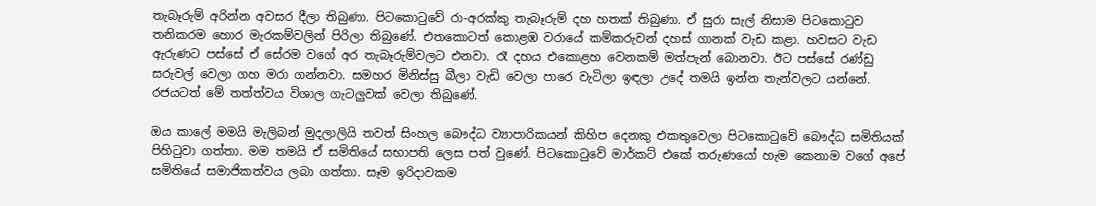තැබෑරුම් අරින්න අවසර දීලා තිබුණා. පිටකොටුවේ රා-අරක්‌කු තැබෑරුම් දහ හතක්‌ තිබුණා. ඒ සුරා සැල් නිසාම පිටකොටුව තනිකරම හොර මැරකම්වලින් පිරිලා තිබුණේ. එතකොටත් කොළඹ වරායේ කම්කරුවන් දහස්‌ ගානක්‌ වැඩ කළා. හවසට වැඩ ඇරුණට පස්‌සේ ඒ සේරම වගේ අර තැබෑරුම්වලට එනවා. රෑ දහය එකොළහ වෙනකම් මත්පැන් බොනවා. ඊට පස්‌සේ රණ්‌ඩු සරුවල් වෙලා ගහ මරා ගන්නවා. සමහර මිනිස්‌සු බීලා වැඩි වෙලා පාරෙ වැටිලා ඉඳලා උදේ තමයි ඉන්න තැන්වලට යන්නේ. රජයටත් මේ තත්ත්වය විශාල ගැටලුවක්‌ වෙලා තිබුණේ.

ඔය කාලේ මමයි මැලිබන් මුදලාලියි තවත් සිංහල බෞද්ධ ව්‍යාපාරිකයන් කිහිප දෙනකු එකතුවෙලා පිටකොටුවේ බෞද්ධ සමිතියක්‌ පිහිටුවා ගත්තා. මම තමයි ඒ සමිතියේ සභාපති ලෙස පත් වුණේ. පිටකොටුවේ මාර්කට්‌ එකේ තරුණයෝ හැම කෙනාම වගේ අපේ සමිතියේ සමාජිකත්වය ලබා ගත්තා. සෑම ඉරිදාවකම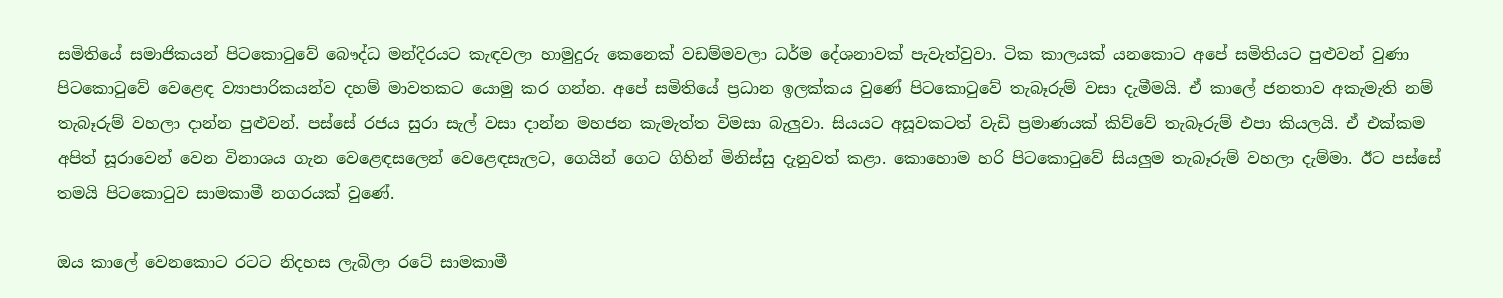සමිතියේ සමාජිකයන් පිටකොටුවේ බෞද්ධ මන්දිරයට කැඳවලා හාමුදුරු කෙනෙක්‌ වඩම්මවලා ධර්ම දේශනාවක්‌ පැවැත්වුවා. ටික කාලයක්‌ යනකොට අපේ සමිතියට පුළුවන් වුණා පිටකොටුවේ වෙළෙඳ ව්‍යාපාරිකයන්ව දහම් මාවතකට යොමු කර ගන්න. අපේ සමිතියේ ප්‍රධාන ඉලක්‌කය වුණේ පිටකොටුවේ තැබෑරුම් වසා දැමීමයි. ඒ කාලේ ජනතාව අකැමැති නම් තැබෑරුම් වහලා දාන්න පුළුවන්. පස්‌සේ රජය සුරා සැල් වසා දාන්න මහජන කැමැත්ත විමසා බැලුවා. සියයට අසූවකටත් වැඩි ප්‍රමාණයක්‌ කිව්වේ තැබෑරුම් එපා කියලයි. ඒ එක්‌කම අපිත් සූරාවෙන් වෙන විනාශය ගැන වෙළෙඳසලෙන් වෙළෙඳසැලට, ගෙයින් ගෙට ගිහින් මිනිස්‌සු දැනුවත් කළා. කොහොම හරි පිටකොටුවේ සියලුම තැබෑරුම් වහලා දැම්මා. ඊට පස්‌සේ තමයි පිටකොටුව සාමකාමී නගරයක්‌ වුණේ.

ඔය කාලේ වෙනකොට රටට නිදහස ලැබිලා රටේ සාමකාමී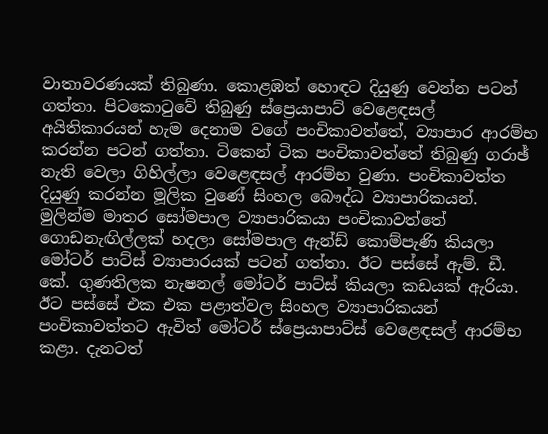වාතාවරණයක්‌ තිබුණා. කොළඹත් හොඳට දියුණු වෙන්න පටන් ගත්තා. පිටකොටුවේ තිබුණු ස්‌ප්‍රෙයාපාට්‌ වෙළෙඳසල් අයිතිකාරයන් හැම දෙනාම වගේ පංචිකාවත්තේ, ව්‍යාපාර ආරම්භ කරන්න පටන් ගත්තා. ටිකෙන් ටික පංචිකාවත්තේ තිබුණු ගරාඡ් නැති වෙලා ගිහිල්ලා වෙළෙඳසල් ආරම්භ වුණා. පංචිකාවත්ත දියුණු කරන්න මූලික වුණේ සිංහල බෞද්ධ ව්‍යාපාරිකයන්. මුලින්ම මාතර සෝමපාල ව්‍යාපාරිකයා පංචිකාවත්තේ ගොඩනැඟිල්ලක්‌ හදලා සෝමපාල ඇන්ඩ් කොම්පැණි කියලා මෝටර් පාට්‌ස්‌ ව්‍යාපාරයක්‌ පටන් ගත්තා. ඊට පස්‌සේ ඇම්. ඩී. කේ. ගුණතිලක නැෂනල් මෝටර් පාට්‌ස්‌ කියලා කඩයක්‌ ඇරියා. ඊට පස්‌සේ එක එක පළාත්වල සිංහල ව්‍යාපාරිකයන් පංචිකාවත්තට ඇවිත් මෝටර් ස්‌ප්‍රෙයාපාට්‌ස්‌ වෙළෙඳසල් ආරම්භ කළා. දැනටත්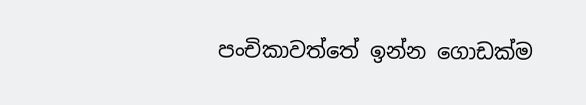පංචිකාවත්තේ ඉන්න ගොඩක්‌ම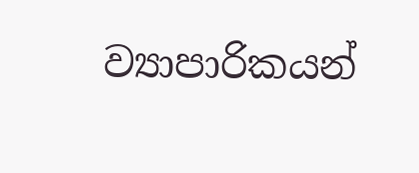ව්‍යාපාරිකයන්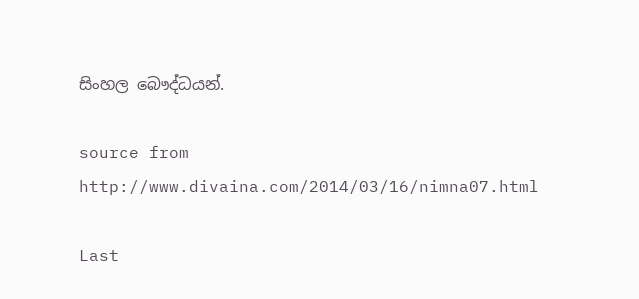සිංහල බෞද්ධයන්.

source from
http://www.divaina.com/2014/03/16/nimna07.html

Last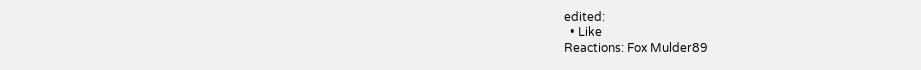edited:
  • Like
Reactions: Fox Mulder89